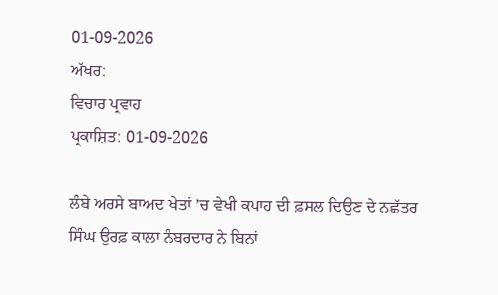01-09-2026
ਅੱਖਰ:
ਵਿਚਾਰ ਪ੍ਰਵਾਹ
ਪ੍ਰਕਾਸ਼ਿਤ: 01-09-2026

ਲੰਬੇ ਅਰਸੇ ਬਾਅਦ ਖੇਤਾਂ ’ਚ ਵੇਖੀ ਕਪਾਹ ਦੀ ਫ਼ਸਲ ਦਿਉਣ ਦੇ ਨਛੱਤਰ ਸਿੰਘ ਉਰਫ਼ ਕਾਲਾ ਨੰਬਰਦਾਰ ਨੇ ਬਿਨਾਂ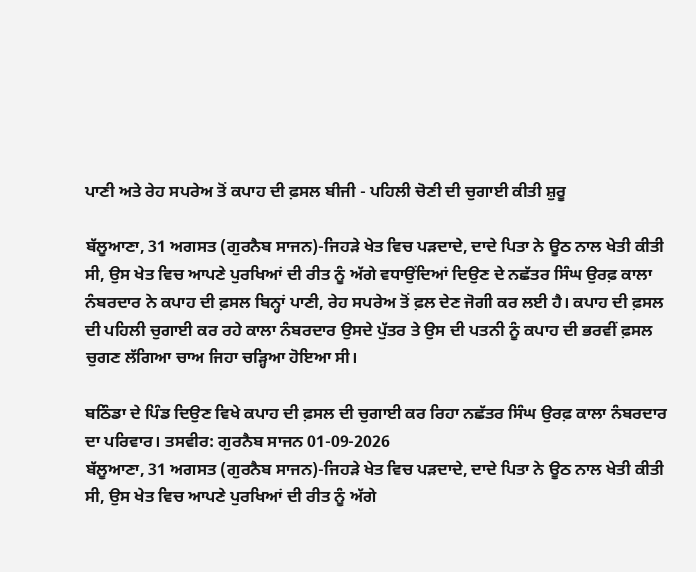ਪਾਣੀ ਅਤੇ ਰੇਹ ਸਪਰੇਅ ਤੋਂ ਕਪਾਹ ਦੀ ਫ਼ਸਲ ਬੀਜੀ - ਪਹਿਲੀ ਚੋਣੀ ਦੀ ਚੁਗਾਈ ਕੀਤੀ ਸ਼ੁਰੂ

ਬੱਲੂਆਣਾ, 31 ਅਗਸਤ (ਗੁਰਨੈਬ ਸਾਜਨ)-ਜਿਹੜੇ ਖੇਤ ਵਿਚ ਪੜਦਾਦੇ, ਦਾਦੇ ਪਿਤਾ ਨੇ ਊਠ ਨਾਲ ਖੇਤੀ ਕੀਤੀ ਸੀ, ਉਸ ਖੇਤ ਵਿਚ ਆਪਣੇ ਪੁਰਖਿਆਂ ਦੀ ਰੀਤ ਨੂੰ ਅੱਗੇ ਵਧਾਉਂਦਿਆਂ ਦਿਉਣ ਦੇ ਨਛੱਤਰ ਸਿੰਘ ਉਰਫ਼ ਕਾਲਾ ਨੰਬਰਦਾਰ ਨੇ ਕਪਾਹ ਦੀ ਫ਼ਸਲ ਬਿਨ੍ਹਾਂ ਪਾਣੀ, ਰੇਹ ਸਪਰੇਅ ਤੋਂ ਫ਼ਲ ਦੇਣ ਜੋਗੀ ਕਰ ਲਈ ਹੈ। ਕਪਾਹ ਦੀ ਫ਼ਸਲ ਦੀ ਪਹਿਲੀ ਚੁਗਾਈ ਕਰ ਰਹੇ ਕਾਲਾ ਨੰਬਰਦਾਰ ਉਸਦੇ ਪੁੱਤਰ ਤੇ ਉਸ ਦੀ ਪਤਨੀ ਨੂੰ ਕਪਾਹ ਦੀ ਭਰਵੀਂ ਫ਼ਸਲ ਚੁਗਣ ਲੱਗਿਆ ਚਾਅ ਜਿਹਾ ਚੜ੍ਹਿਆ ਹੋਇਆ ਸੀ।

ਬਠਿੰਡਾ ਦੇ ਪਿੰਡ ਦਿਉਣ ਵਿਖੇ ਕਪਾਹ ਦੀ ਫ਼ਸਲ ਦੀ ਚੁਗਾਈ ਕਰ ਰਿਹਾ ਨਛੱਤਰ ਸਿੰਘ ਉਰਫ਼ ਕਾਲਾ ਨੰਬਰਦਾਰ ਦਾ ਪਰਿਵਾਰ। ਤਸਵੀਰ: ਗੁਰਨੈਬ ਸਾਜਨ 01-09-2026
ਬੱਲੂਆਣਾ, 31 ਅਗਸਤ (ਗੁਰਨੈਬ ਸਾਜਨ)-ਜਿਹੜੇ ਖੇਤ ਵਿਚ ਪੜਦਾਦੇ, ਦਾਦੇ ਪਿਤਾ ਨੇ ਊਠ ਨਾਲ ਖੇਤੀ ਕੀਤੀ ਸੀ, ਉਸ ਖੇਤ ਵਿਚ ਆਪਣੇ ਪੁਰਖਿਆਂ ਦੀ ਰੀਤ ਨੂੰ ਅੱਗੇ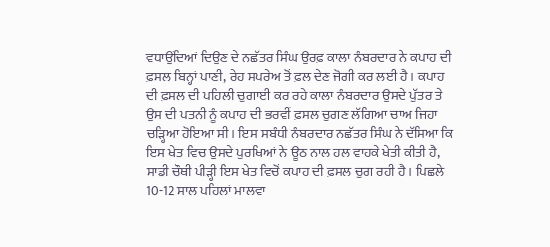ਵਧਾਉਂਦਿਆਂ ਦਿਉਣ ਦੇ ਨਛੱਤਰ ਸਿੰਘ ਉਰਫ਼ ਕਾਲਾ ਨੰਬਰਦਾਰ ਨੇ ਕਪਾਹ ਦੀ ਫ਼ਸਲ ਬਿਨ੍ਹਾਂ ਪਾਣੀ, ਰੇਹ ਸਪਰੇਅ ਤੋਂ ਫ਼ਲ ਦੇਣ ਜੋਗੀ ਕਰ ਲਈ ਹੈ। ਕਪਾਹ ਦੀ ਫ਼ਸਲ ਦੀ ਪਹਿਲੀ ਚੁਗਾਈ ਕਰ ਰਹੇ ਕਾਲਾ ਨੰਬਰਦਾਰ ਉਸਦੇ ਪੁੱਤਰ ਤੇ ਉਸ ਦੀ ਪਤਨੀ ਨੂੰ ਕਪਾਹ ਦੀ ਭਰਵੀਂ ਫ਼ਸਲ ਚੁਗਣ ਲੱਗਿਆ ਚਾਅ ਜਿਹਾ ਚੜ੍ਹਿਆ ਹੋਇਆ ਸੀ। ਇਸ ਸਬੰਧੀ ਨੰਬਰਦਾਰ ਨਛੱਤਰ ਸਿੰਘ ਨੇ ਦੱਸਿਆ ਕਿ ਇਸ ਖੇਤ ਵਿਚ ਉਸਦੇ ਪੁਰਖਿਆਂ ਨੇ ਊਠ ਨਾਲ ਹਲ ਵਾਹਕੇ ਖੇਤੀ ਕੀਤੀ ਹੈ, ਸਾਡੀ ਚੌਥੀ ਪੀੜ੍ਹੀ ਇਸ ਖੇਤ ਵਿਚੋਂ ਕਪਾਹ ਦੀ ਫ਼ਸਲ ਚੁਗ ਰਹੀ ਹੈ। ਪਿਛਲੇ 10-12 ਸਾਲ ਪਹਿਲਾਂ ਮਾਲਵਾ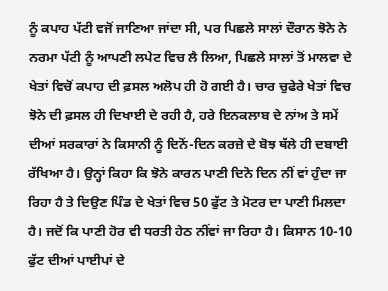ਨੂੰ ਕਪਾਹ ਪੱਟੀ ਵਜੋਂ ਜਾਣਿਆ ਜਾਂਦਾ ਸੀ, ਪਰ ਪਿਛਲੇ ਸਾਲਾਂ ਦੌਰਾਨ ਝੋਨੇ ਨੇ ਨਰਮਾ ਪੱਟੀ ਨੂੰ ਆਪਣੀ ਲਪੇਟ ਵਿਚ ਲੈ ਲਿਆ, ਪਿਛਲੇ ਸਾਲਾਂ ਤੋਂ ਮਾਲਵਾ ਦੇ ਖੇਤਾਂ ਵਿਚੋਂ ਕਪਾਹ ਦੀ ਫ਼ਸਲ ਅਲੋਪ ਹੀ ਹੋ ਗਈ ਹੈ। ਚਾਰ ਚੁਫੇਰੇ ਖੇਤਾਂ ਵਿਚ ਝੋਨੇ ਦੀ ਫ਼ਸਲ ਹੀ ਦਿਖਾਈ ਦੇ ਰਹੀ ਹੈ, ਹਰੇ ਇਨਕਲਾਬ ਦੇ ਨਾਂਅ ਤੇ ਸਮੇਂ ਦੀਆਂ ਸਰਕਾਰਾਂ ਨੇ ਕਿਸਾਨੀ ਨੂੰ ਦਿਨੋਂ-ਦਿਨ ਕਰਜ਼ੇ ਦੇ ਬੋਝ ਥੱਲੇ ਹੀ ਦਬਾਈ ਰੱਖਿਆ ਹੈ। ਉਨ੍ਹਾਂ ਕਿਹਾ ਕਿ ਝੋਨੇ ਕਾਰਨ ਪਾਣੀ ਦਿਨੋ ਦਿਨ ਨੀਂ ਵਾਂ ਹੁੰਦਾ ਜਾ ਰਿਹਾ ਹੈ ਤੇ ਦਿਉਣ ਪਿੰਡ ਦੇ ਖੇਤਾਂ ਵਿਚ 50 ਫੁੱਟ ਤੇ ਮੋਟਰ ਦਾ ਪਾਣੀ ਮਿਲਦਾ ਹੈ। ਜਦੋਂ ਕਿ ਪਾਣੀ ਹੋਰ ਵੀ ਧਰਤੀ ਹੇਠ ਨੀਂਵਾਂ ਜਾ ਰਿਹਾ ਹੈ। ਕਿਸਾਨ 10-10 ਫੁੱਟ ਦੀਆਂ ਪਾਈਪਾਂ ਦੇ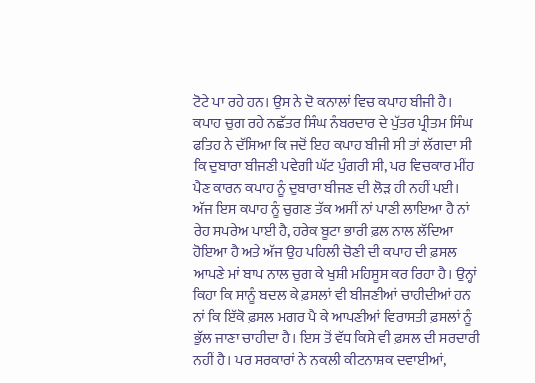ਟੋਟੇ ਪਾ ਰਹੇ ਹਨ। ਉਸ ਨੇ ਦੋ ਕਨਾਲਾਂ ਵਿਚ ਕਪਾਹ ਬੀਜੀ ਹੈ। ਕਪਾਹ ਚੁਗ ਰਹੇ ਨਛੱਤਰ ਸਿੰਘ ਨੰਬਰਦਾਰ ਦੇ ਪੁੱਤਰ ਪ੍ਰੀਤਮ ਸਿੰਘ ਫਤਿਹ ਨੇ ਦੱਸਿਆ ਕਿ ਜਦੋਂ ਇਹ ਕਪਾਹ ਬੀਜੀ ਸੀ ਤਾਂ ਲੱਗਦਾ ਸੀ ਕਿ ਦੁਬਾਰਾ ਬੀਜਣੀ ਪਵੇਗੀ ਘੱਟ ਪੁੰਗਰੀ ਸੀ, ਪਰ ਵਿਚਕਾਰ ਮੀਂਹ ਪੈਣ ਕਾਰਨ ਕਪਾਹ ਨੂੰ ਦੁਬਾਰਾ ਬੀਜਣ ਦੀ ਲੋੜ ਹੀ ਨਹੀਂ ਪਈ। ਅੱਜ ਇਸ ਕਪਾਹ ਨੂੰ ਚੁਗਣ ਤੱਕ ਅਸੀਂ ਨਾਂ ਪਾਣੀ ਲਾਇਆ ਹੈ ਨਾਂ ਰੇਹ ਸਪਰੇਅ ਪਾਈ ਹੈ, ਹਰੇਕ ਬੂਟਾ ਭਾਰੀ ਫ਼ਲ ਨਾਲ ਲੱਦਿਆ ਹੋਇਆ ਹੈ ਅਤੇ ਅੱਜ ਉਹ ਪਹਿਲੀ ਚੋਣੀ ਦੀ ਕਪਾਹ ਦੀ ਫ਼ਸਲ ਆਪਣੇ ਮਾਂ ਬਾਪ ਨਾਲ ਚੁਗ ਕੇ ਖੁਸ਼ੀ ਮਹਿਸੂਸ ਕਰ ਰਿਹਾ ਹੈ। ਉਨ੍ਹਾਂ ਕਿਹਾ ਕਿ ਸਾਨੂੰ ਬਦਲ ਕੇ ਫ਼ਸਲਾਂ ਵੀ ਬੀਜਣੀਆਂ ਚਾਹੀਦੀਆਂ ਹਨ ਨਾਂ ਕਿ ਇੱਕੋ ਫ਼ਸਲ ਮਗਰ ਪੈ ਕੇ ਆਪਣੀਆਂ ਵਿਰਾਸਤੀ ਫ਼ਸਲਾਂ ਨੂੰ ਭੁੱਲ ਜਾਣਾ ਚਾਹੀਦਾ ਹੈ। ਇਸ ਤੋਂ ਵੱਧ ਕਿਸੇ ਵੀ ਫ਼ਸਲ ਦੀ ਸਰਦਾਰੀ ਨਹੀਂ ਹੈ। ਪਰ ਸਰਕਾਰਾਂ ਨੇ ਨਕਲੀ ਕੀਟਨਾਸ਼ਕ ਦਵਾਈਆਂ,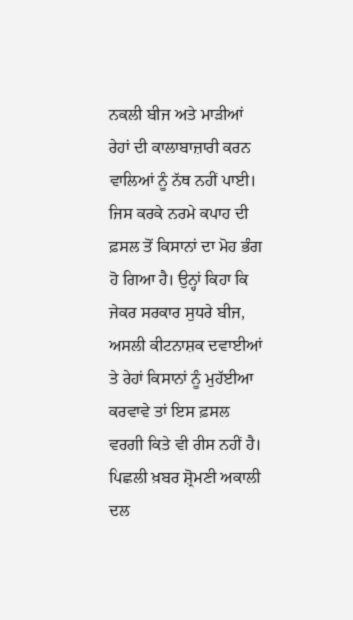ਨਕਲੀ ਬੀਜ ਅਤੇ ਮਾੜੀਆਂ ਰੇਹਾਂ ਦੀ ਕਾਲਾਬਾਜ਼ਾਰੀ ਕਰਨ ਵਾਲਿਆਂ ਨੂੰ ਨੱਥ ਨਹੀਂ ਪਾਈ। ਜਿਸ ਕਰਕੇ ਨਰਮੇ ਕਪਾਹ ਦੀ ਫ਼ਸਲ ਤੋਂ ਕਿਸਾਨਾਂ ਦਾ ਮੋਹ ਭੰਗ ਹੋ ਗਿਆ ਹੈ। ਉਨ੍ਹਾਂ ਕਿਹਾ ਕਿ ਜੇਕਰ ਸਰਕਾਰ ਸੁਧਰੇ ਬੀਜ, ਅਸਲੀ ਕੀਟਨਾਸ਼ਕ ਦਵਾਈਆਂ ਤੇ ਰੇਹਾਂ ਕਿਸਾਨਾਂ ਨੂੰ ਮੁਹੱਈਆ ਕਰਵਾਵੇ ਤਾਂ ਇਸ ਫ਼ਸਲ ਵਰਗੀ ਕਿਤੇ ਵੀ ਰੀਸ ਨਹੀਂ ਹੈ।
ਪਿਛਲੀ ਖ਼ਬਰ ਸ਼੍ਰੋਮਣੀ ਅਕਾਲੀ ਦਲ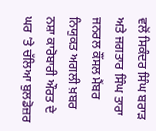ਵਲੋਂ ਸਿਕੰਦਰ ਸਿੰਘ ਬਰਾੜ ਅਤੇ ਜਗਤਾਰ ਸਿੰਘ ਤਾਰਾ ਜਨਰਲ ਕੌਂਸਲ ਮੈਂਬਰ ਨਿਯੁਕਤ ਅਗਲੀ ਖ਼ਬਰ ਨਸ਼ਾ ਕਾਰੋਬਾਰੀ ਔਰਤ ਦੇ ਘਰ ’ਤੇ ਚੱਲਿਆ ਬੁਲਡੋਜ਼ਰ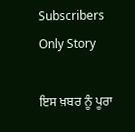Subscribers Only Story

ਇਸ ਖ਼ਬਰ ਨੂੰ ਪੂਰਾ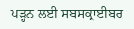ਪੜ੍ਹਨ ਲਈ ਸਬਸਕ੍ਰਾਈਬਰ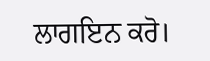ਲਾਗਇਨ ਕਰੋ।